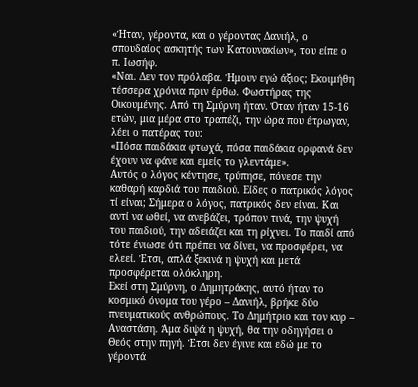«Ήταν, γέροντα, και ο γέροντας Δανιήλ, ο σπουδαίος ασκητής των Κατουνακίων», του είπε ο π. Ιωσήφ.
«Ναι. Δεν τον πρόλαβα. Ήμουν εγώ άξιος; Εκοιμήθη τέσσερα χρόνια πριν έρθω. Φωστήρας της Οικουμένης. Από τη Σμύρνη ήταν. Όταν ήταν 15-16 ετών, μια μέρα στο τραπέζι, την ώρα που έτρωγαν, λέει ο πατέρας του:
«Πόσα παιδάκια φτωχά, πόσα παιδάκια ορφανά δεν έχουν να φάνε και εμείς το γλεντάμε».
Αυτός ο λόγος κέντησε, τρύπησε, πόνεσε την καθαρή καρδιά του παιδιού. Είδες ο πατρικός λόγος τί είναι; Σήμερα ο λόγος, πατρικός δεν είναι. Και αντί να ωθεί, να ανεβάζει, τρόπον τινά, την ψυχή του παιδιού, την αδειάζει και τη ρίχνει. Το παιδί από τότε ένιωσε ότι πρέπει να δίνει, να προσφέρει, να ελεεί. Έτσι, απλά ξεκινά η ψυχή και μετά προσφέρεται ολόκληρη.
Εκεί στη Σμύρνη, ο Δημητράκης, αυτό ήταν το κοσμικό όνομα του γέρο – Δανιήλ, βρήκε δύο πνευματικούς ανθρώπους. Το Δημήτριο και τον κυρ – Αναστάση. Άμα διψά η ψυχή, θα την οδηγήσει ο Θεός στην πηγή. Έτσι δεν έγινε και εδώ με το γέροντά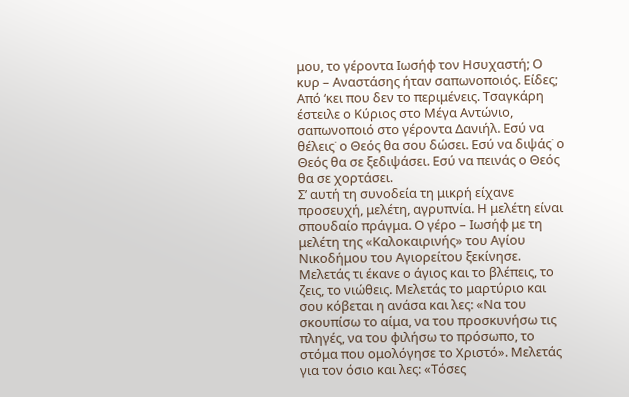μου, το γέροντα Ιωσήφ τον Ησυχαστή; Ο κυρ – Αναστάσης ήταν σαπωνοποιός. Είδες; Από ‘κει που δεν το περιμένεις. Τσαγκάρη έστειλε ο Κύριος στο Μέγα Αντώνιο, σαπωνοποιό στο γέροντα Δανιήλ. Εσύ να θέλεις˙ ο Θεός θα σου δώσει. Εσύ να διψάς˙ ο Θεός θα σε ξεδιψάσει. Εσύ να πεινάς ο Θεός θα σε χορτάσει.
Σ’ αυτή τη συνοδεία τη μικρή είχανε προσευχή, μελέτη, αγρυπνία. Η μελέτη είναι σπουδαίο πράγμα. Ο γέρο – Ιωσήφ με τη μελέτη της «Καλοκαιρινής» του Αγίου Νικοδήμου του Αγιορείτου ξεκίνησε. Μελετάς τι έκανε ο άγιος και το βλέπεις, το ζεις, το νιώθεις. Μελετάς το μαρτύριο και σου κόβεται η ανάσα και λες: «Να του σκουπίσω το αίμα, να του προσκυνήσω τις πληγές, να του φιλήσω το πρόσωπο, το στόμα που ομολόγησε το Χριστό». Μελετάς για τον όσιο και λες: «Τόσες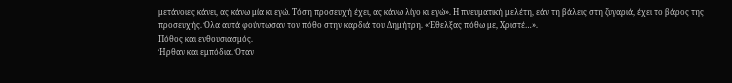μετάνοιες κάνει, ας κάνω μία κι εγώ. Τόση προσευχή έχει, ας κάνω λίγο κι εγώ». Η πνευματική μελέτη, εάν τη βάλεις στη ζυγαριά, έχει το βάρος της προσευχής. Όλα αυτά φούντωσαν τον πόθο στην καρδιά του Δημήτρη. «Έθελξας πόθω με, Χριστέ…».
Πόθος και ενθουσιασμός.
Ήρθαν και εμπόδια. Όταν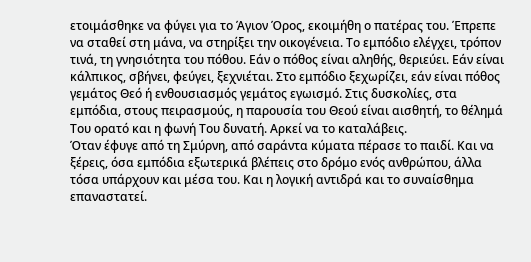ετοιμάσθηκε να φύγει για το Άγιον Όρος, εκοιμήθη ο πατέρας του. Έπρεπε να σταθεί στη μάνα, να στηρίξει την οικογένεια. Το εμπόδιο ελέγχει, τρόπον τινά, τη γνησιότητα του πόθου. Εάν ο πόθος είναι αληθής, θεριεύει. Εάν είναι κάλπικος, σβήνει, φεύγει, ξεχνιέται. Στο εμπόδιο ξεχωρίζει, εάν είναι πόθος γεμάτος Θεό ή ενθουσιασμός γεμάτος εγωισμό. Στις δυσκολίες, στα εμπόδια, στους πειρασμούς, η παρουσία του Θεού είναι αισθητή, το θέλημά Του ορατό και η φωνή Του δυνατή. Αρκεί να το καταλάβεις.
Όταν έφυγε από τη Σμύρνη, από σαράντα κύματα πέρασε το παιδί. Και να ξέρεις, όσα εμπόδια εξωτερικά βλέπεις στο δρόμο ενός ανθρώπου, άλλα τόσα υπάρχουν και μέσα του. Και η λογική αντιδρά και το συναίσθημα επαναστατεί.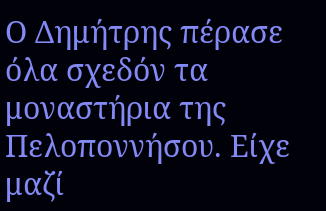Ο Δημήτρης πέρασε όλα σχεδόν τα μοναστήρια της Πελοποννήσου. Είχε μαζί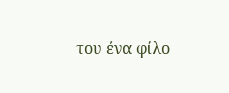του ένα φίλο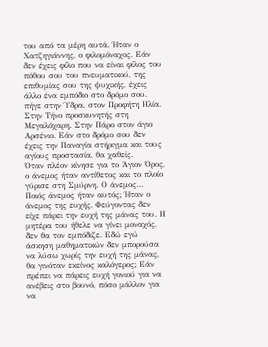του από τα μέρη αυτά. Ήταν ο Χατζηγιάννης, ο φιλομόναχος. Εάν δεν έχεις φίλο που να είναι φίλος του πόθου σου του πνευματικού, της επιθυμίας σου της ψυχικής, έχεις άλλο ένα εμπόδιο στο δρόμο σου. πήγε στην Ύδρα, στον Προφήτη Ηλία. Στην Τήνο προσκυνητής στη Μεγαλόχαρη. Στην Πάρο στον άγιο Αρσένιο. Εάν στο δρόμο σου δεν έχεις την Παναγία στήριγμα και τους αγίους προστασία, θα χαθείς.
Όταν πλέον κίνησε για το Άγιον Όρος, ο άνεμος ήταν αντίθετος και το πλοίο γύρισε στη Σμύρνη. Ο άνεμος… Ποιός άνεμος ήταν αυτός; Ήταν ο άνεμος της ευχής. Φεύγοντας δεν είχε πάρει την ευχή της μάνας του. Η μητέρα του ήθελε να γίνει μοναχός, δεν θα τον εμπόδιζε. Εδώ εγώ άσκηση μαθηματικών δεν μπορούσα να λύσω χωρίς την ευχή της μάνας, θα γινόταν εκείνος καλόγερος; Εάν πρέπει να πάρεις ευχή γονιού για να ανέβεις στο βουνό, πόσο μάλλον για να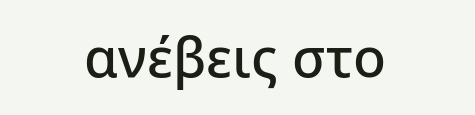ανέβεις στο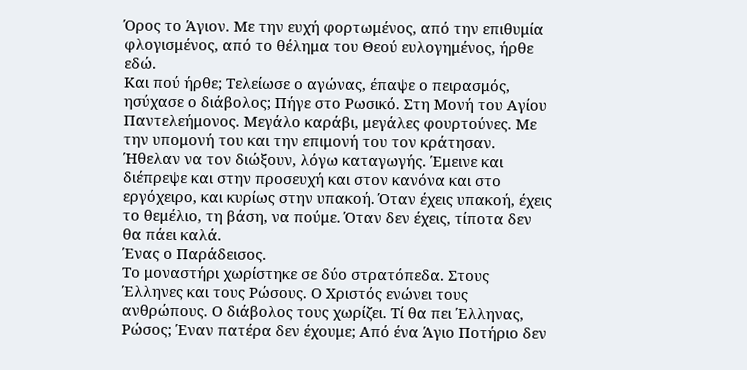Όρος το Άγιον. Με την ευχή φορτωμένος, από την επιθυμία φλογισμένος, από το θέλημα του Θεού ευλογημένος, ήρθε εδώ.
Και πού ήρθε; Τελείωσε ο αγώνας, έπαψε ο πειρασμός, ησύχασε ο διάβολος; Πήγε στο Ρωσικό. Στη Μονή του Αγίου Παντελεήμονος. Μεγάλο καράβι, μεγάλες φουρτούνες. Με την υπομονή του και την επιμονή του τον κράτησαν. Ήθελαν να τον διώξουν, λόγω καταγωγής. Έμεινε και διέπρεψε και στην προσευχή και στον κανόνα και στο εργόχειρο, και κυρίως στην υπακοή. Όταν έχεις υπακοή, έχεις το θεμέλιο, τη βάση, να πούμε. Όταν δεν έχεις, τίποτα δεν θα πάει καλά.
Ένας ο Παράδεισος.
Το μοναστήρι χωρίστηκε σε δύο στρατόπεδα. Στους Έλληνες και τους Ρώσους. Ο Χριστός ενώνει τους ανθρώπους. Ο διάβολος τους χωρίζει. Τί θα πει Έλληνας, Ρώσος; Έναν πατέρα δεν έχουμε; Από ένα Άγιο Ποτήριο δεν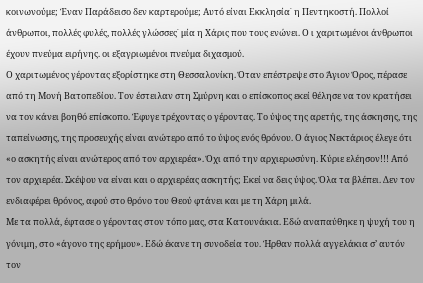κοινωνούμε; Έναν Παράδεισο δεν καρτερούμε; Αυτό είναι Εκκλησία˙ η Πεντηκοστή. Πολλοί άνθρωποι, πολλές φυλές, πολλές γλώσσες˙ μία η Χάρις που τους ενώνει. Ο ι χαριτωμένοι άνθρωποι έχουν πνεύμα ειρήνης. οι εξαγριωμένοι πνεύμα διχασμού.
Ο χαριτωμένος γέροντας εξορίστηκε στη Θεσσαλονίκη. Όταν επέστρεψε στο Άγιον Όρος, πέρασε από τη Μονή Βατοπεδίου. Τον έστειλαν στη Σμύρνη και ο επίσκοπος εκεί θέλησε να τον κρατήσει να τον κάνει βοηθό επίσκοπο. Έφυγε τρέχοντας ο γέροντας. Το ύψος της αρετής, της άσκησης, της ταπείνωσης, της προσευχής είναι ανώτερο από το ύψος ενός θρόνου. Ο άγιος Νεκτάριος έλεγε ότι «ο ασκητής είναι ανώτερος από τον αρχιερέα». Όχι από την αρχιερωσύνη. Κύριε ελέησον!!! Από τον αρχιερέα. Σκέψου να είναι και ο αρχιερέας ασκητής; Εκεί να δεις ύψος. Όλα τα βλέπει. Δεν τον ενδιαφέρει θρόνος, αφού στο θρόνο του Θεού φτάνει και με τη Χάρη μιλά.
Με τα πολλά, έφτασε ο γέροντας στον τόπο μας, στα Κατουνάκια. Εδώ αναπαύθηκε η ψυχή του η γόνιμη, στο «άγονο της ερήμου». Εδώ έκανε τη συνοδεία του. Ήρθαν πολλά αγγελάκια σ’ αυτόν τον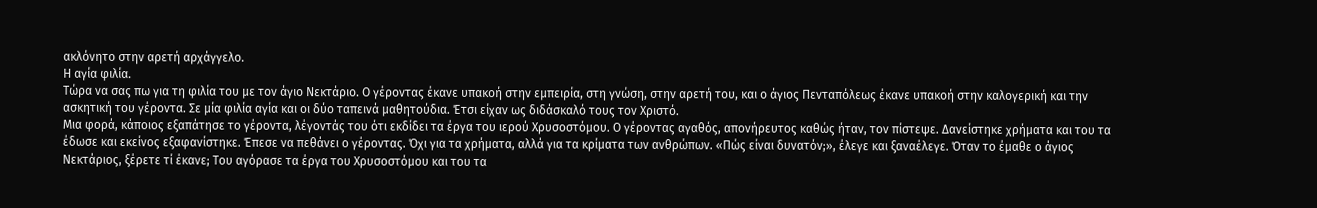ακλόνητο στην αρετή αρχάγγελο.
Η αγία φιλία.
Τώρα να σας πω για τη φιλία του με τον άγιο Νεκτάριο. Ο γέροντας έκανε υπακοή στην εμπειρία, στη γνώση, στην αρετή του, και ο άγιος Πενταπόλεως έκανε υπακοή στην καλογερική και την ασκητική του γέροντα. Σε μία φιλία αγία και οι δύο ταπεινά μαθητούδια. Έτσι είχαν ως διδάσκαλό τους τον Χριστό.
Μια φορά, κάποιος εξαπάτησε το γέροντα, λέγοντάς του ότι εκδίδει τα έργα του ιερού Χρυσοστόμου. Ο γέροντας αγαθός, απονήρευτος καθώς ήταν, τον πίστεψε. Δανείστηκε χρήματα και του τα έδωσε και εκείνος εξαφανίστηκε. Έπεσε να πεθάνει ο γέροντας. Όχι για τα χρήματα, αλλά για τα κρίματα των ανθρώπων. «Πώς είναι δυνατόν;», έλεγε και ξαναέλεγε. Όταν το έμαθε ο άγιος Νεκτάριος, ξέρετε τί έκανε; Του αγόρασε τα έργα του Χρυσοστόμου και του τα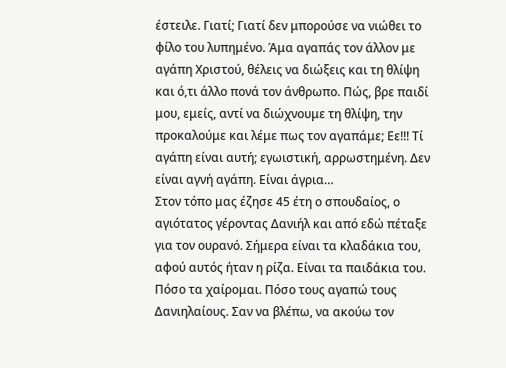έστειλε. Γιατί; Γιατί δεν μπορούσε να νιώθει το φίλο του λυπημένο. Άμα αγαπάς τον άλλον με αγάπη Χριστού, θέλεις να διώξεις και τη θλίψη και ό,τι άλλο πονά τον άνθρωπο. Πώς, βρε παιδί μου, εμείς, αντί να διώχνουμε τη θλίψη, την προκαλούμε και λέμε πως τον αγαπάμε; Εε!!! Τί αγάπη είναι αυτή; εγωιστική, αρρωστημένη. Δεν είναι αγνή αγάπη. Είναι άγρια…
Στον τόπο μας έζησε 45 έτη ο σπουδαίος, ο αγιότατος γέροντας Δανιήλ και από εδώ πέταξε για τον ουρανό. Σήμερα είναι τα κλαδάκια του, αφού αυτός ήταν η ρίζα. Είναι τα παιδάκια του. Πόσο τα χαίρομαι. Πόσο τους αγαπώ τους Δανιηλαίους. Σαν να βλέπω, να ακούω τον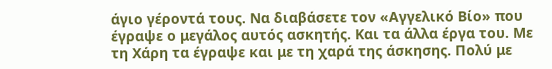άγιο γέροντά τους. Να διαβάσετε τον «Αγγελικό Βίο» που έγραψε ο μεγάλος αυτός ασκητής. Και τα άλλα έργα του. Με τη Χάρη τα έγραψε και με τη χαρά της άσκησης. Πολύ με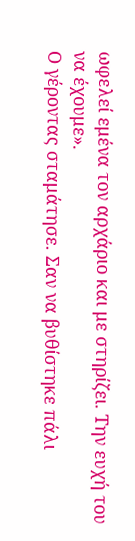ωφελεί εμένα τον αρχάριο και με στηρίζει. Την ευχή του να έχουμε».
Ο γέροντας σταμάτησε. Σαν να βυθίστηκε πάλι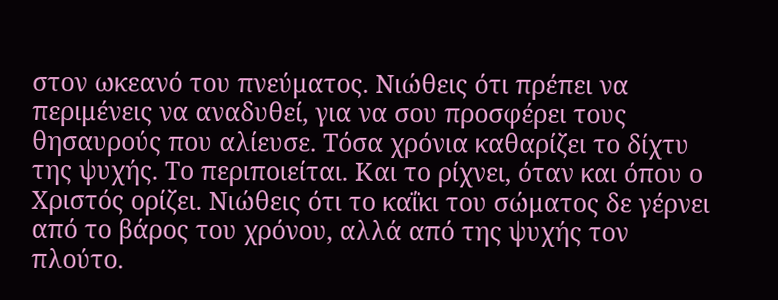στον ωκεανό του πνεύματος. Νιώθεις ότι πρέπει να περιμένεις να αναδυθεί, για να σου προσφέρει τους θησαυρούς που αλίευσε. Τόσα χρόνια καθαρίζει το δίχτυ της ψυχής. Το περιποιείται. Και το ρίχνει, όταν και όπου ο Χριστός ορίζει. Νιώθεις ότι το καΐκι του σώματος δε γέρνει από το βάρος του χρόνου, αλλά από της ψυχής τον πλούτο.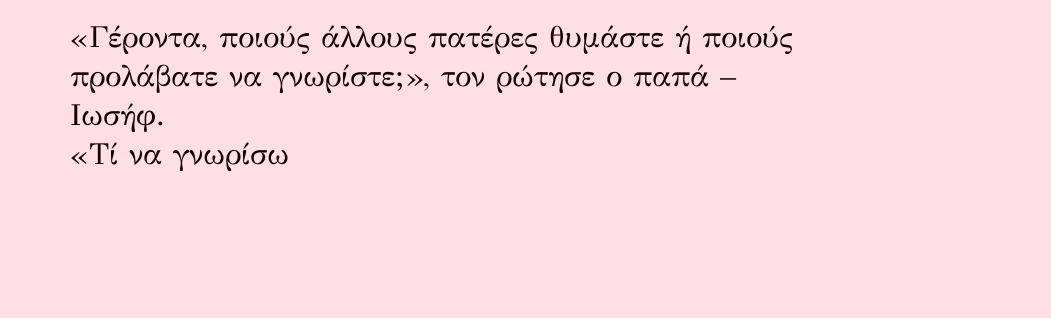«Γέροντα, ποιούς άλλους πατέρες θυμάστε ή ποιούς προλάβατε να γνωρίστε;», τον ρώτησε ο παπά – Ιωσήφ.
«Τί να γνωρίσω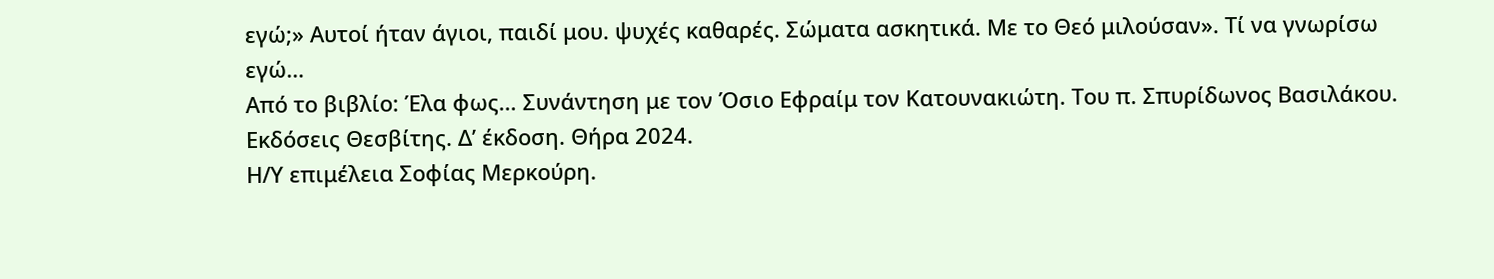εγώ;» Αυτοί ήταν άγιοι, παιδί μου. ψυχές καθαρές. Σώματα ασκητικά. Με το Θεό μιλούσαν». Τί να γνωρίσω εγώ…
Από το βιβλίο: Έλα φως… Συνάντηση με τον Όσιο Εφραίμ τον Κατουνακιώτη. Του π. Σπυρίδωνος Βασιλάκου.
Εκδόσεις Θεσβίτης. Δ’ έκδοση. Θήρα 2024.
Η/Υ επιμέλεια Σοφίας Μερκούρη.